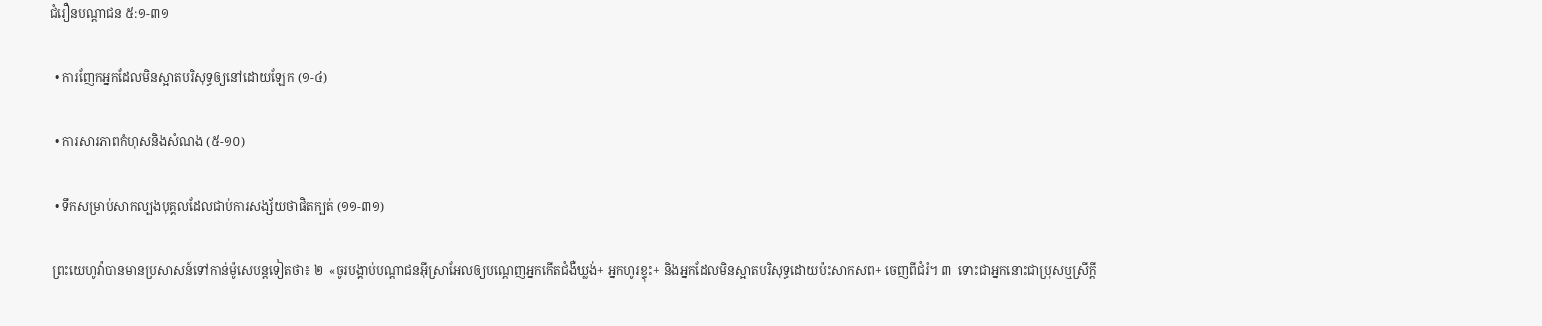ជំរឿនបណ្ដាជន ៥:១-៣១

  • ការញែកអ្នកដែលមិនស្អាតបរិសុទ្ធឲ្យនៅដោយឡែក (១-៤)

  • ការសារភាពកំហុសនិងសំណង (៥-១០)

  • ទឹកសម្រាប់សាកល្បងបុគ្គលដែលជាប់ការសង្ស័យថាផិតក្បត់ (១១-៣១)

 ព្រះយេហូវ៉ាបានមានប្រសាសន៍ទៅកាន់ម៉ូសេបន្តទៀតថា៖ ២  «ចូរបង្គាប់បណ្ដាជនអ៊ីស្រាអែលឲ្យបណ្ដេញអ្នកកើតជំងឺឃ្លង់+ អ្នកហូរខ្ទុះ+ និងអ្នកដែលមិនស្អាតបរិសុទ្ធដោយប៉ះសាកសព+ ចេញពីជំរំ។ ៣  ទោះជាអ្នកនោះជាប្រុសឬស្រីក្ដី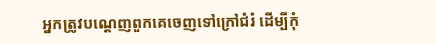អ្នកត្រូវបណ្ដេញពួកគេចេញទៅក្រៅជំរំ ដើម្បីកុំ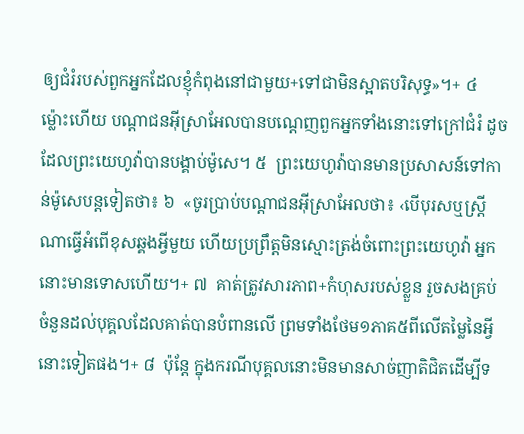ឲ្យជំរំរបស់ពួកអ្នកដែលខ្ញុំកំពុងនៅជាមួយ+ទៅជាមិនស្អាតបរិសុទ្ធ»។+ ៤  ម្ល៉ោះហើយ បណ្ដាជនអ៊ីស្រាអែលបានបណ្ដេញពួកអ្នកទាំងនោះទៅក្រៅជំរំ ដូចដែលព្រះយេហូវ៉ាបានបង្គាប់ម៉ូសេ។ ៥  ព្រះយេហូវ៉ាបានមានប្រសាសន៍ទៅកាន់ម៉ូសេបន្តទៀតថា៖ ៦  «ចូរប្រាប់បណ្ដាជនអ៊ីស្រាអែលថា៖ ‹បើបុរសឬស្ត្រីណាធ្វើអំពើខុសឆ្គងអ្វីមួយ ហើយប្រព្រឹត្តមិនស្មោះត្រង់ចំពោះព្រះយេហូវ៉ា អ្នកនោះមានទោសហើយ។+ ៧  គាត់ត្រូវសារភាព+កំហុសរបស់ខ្លួន រួចសងគ្រប់ចំនួនដល់បុគ្គលដែលគាត់បានបំពានលើ ព្រមទាំងថែម១ភាគ៥ពីលើតម្លៃនៃអ្វីនោះទៀតផង។+ ៨  ប៉ុន្តែ ក្នុងករណីបុគ្គលនោះមិនមានសាច់ញាតិជិតដើម្បីទ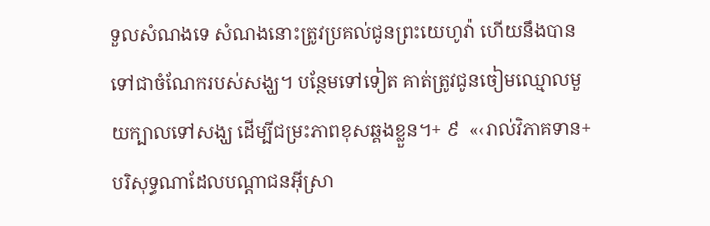ទួលសំណងទេ សំណងនោះត្រូវប្រគល់ជូនព្រះយេហូវ៉ា ហើយនឹងបានទៅជាចំណែករបស់សង្ឃ។ បន្ថែមទៅទៀត គាត់ត្រូវជូនចៀមឈ្មោលមួយក្បាលទៅសង្ឃ ដើម្បីជម្រះភាពខុសឆ្គងខ្លួន។+ ៩  «‹រាល់វិភាគទាន+បរិសុទ្ធណាដែលបណ្ដាជនអ៊ីស្រា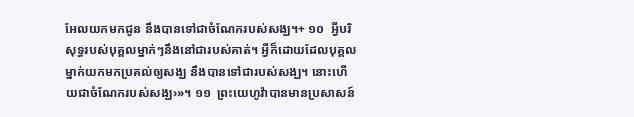អែលយកមកជូន នឹងបានទៅជាចំណែករបស់សង្ឃ។+ ១០  អ្វីបរិសុទ្ធរបស់បុគ្គលម្នាក់ៗនឹងនៅជារបស់គាត់។ អ្វីក៏ដោយដែលបុគ្គលម្នាក់យកមកប្រគល់ឲ្យសង្ឃ នឹងបានទៅជារបស់សង្ឃ។ នោះហើយជាចំណែករបស់សង្ឃ›»។ ១១  ព្រះយេហូវ៉ាបានមានប្រសាសន៍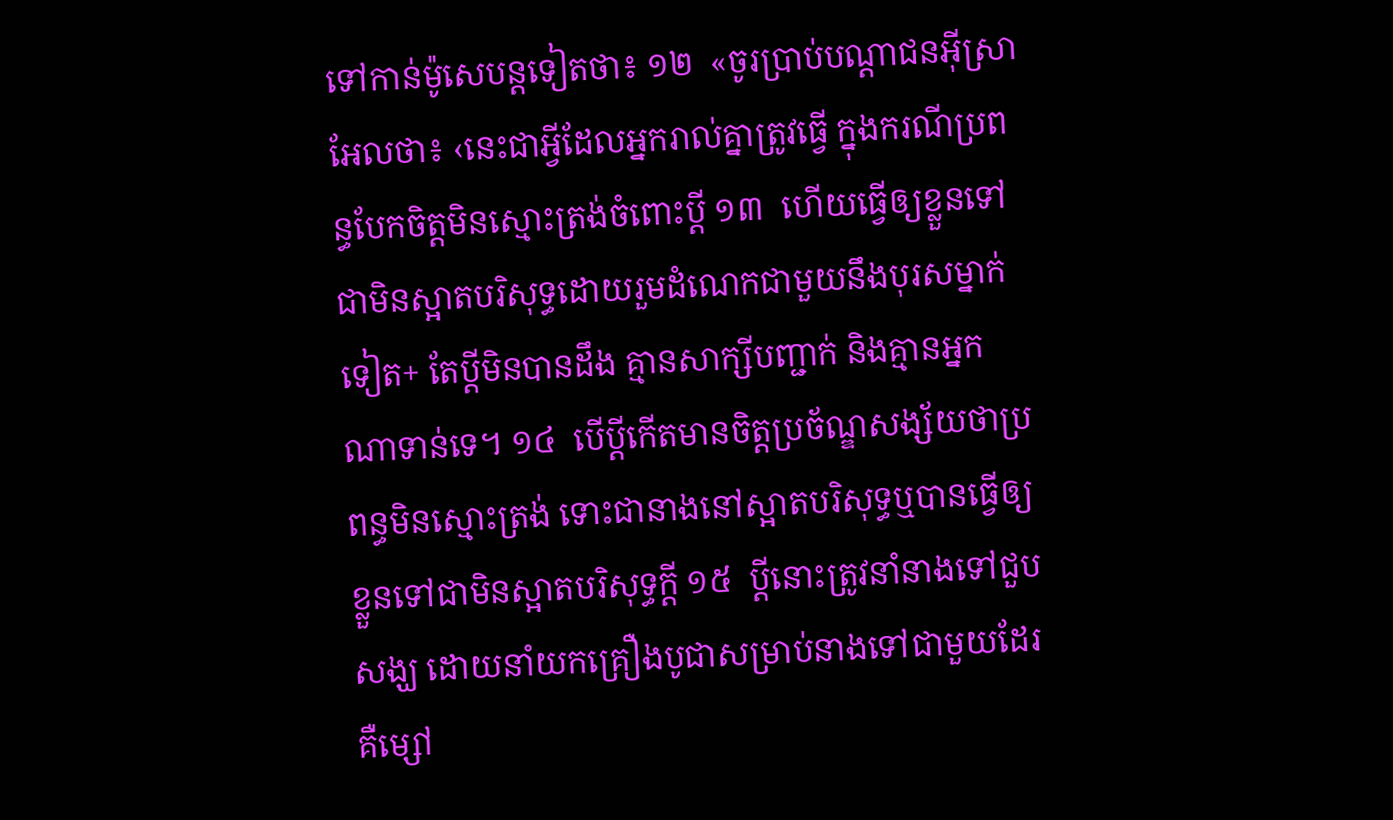ទៅកាន់ម៉ូសេបន្តទៀតថា៖ ១២  «ចូរប្រាប់បណ្ដាជនអ៊ីស្រាអែលថា៖ ‹នេះជាអ្វីដែលអ្នករាល់គ្នាត្រូវធ្វើ ក្នុងករណីប្រពន្ធបែកចិត្តមិនស្មោះត្រង់ចំពោះប្ដី ១៣  ហើយធ្វើឲ្យខ្លួនទៅជាមិនស្អាតបរិសុទ្ធដោយរួមដំណេកជាមួយនឹងបុរសម្នាក់ទៀត+ តែប្ដីមិនបានដឹង គ្មានសាក្សីបញ្ជាក់ និងគ្មានអ្នកណាទាន់ទេ។ ១៤  បើប្ដីកើតមានចិត្តប្រច័ណ្ឌសង្ស័យថាប្រពន្ធមិនស្មោះត្រង់ ទោះជានាងនៅស្អាតបរិសុទ្ធឬបានធ្វើឲ្យខ្លួនទៅជាមិនស្អាតបរិសុទ្ធក្ដី ១៥  ប្ដីនោះត្រូវនាំនាងទៅជួបសង្ឃ ដោយនាំយកគ្រឿងបូជាសម្រាប់នាងទៅជាមួយដែរ គឺម្សៅ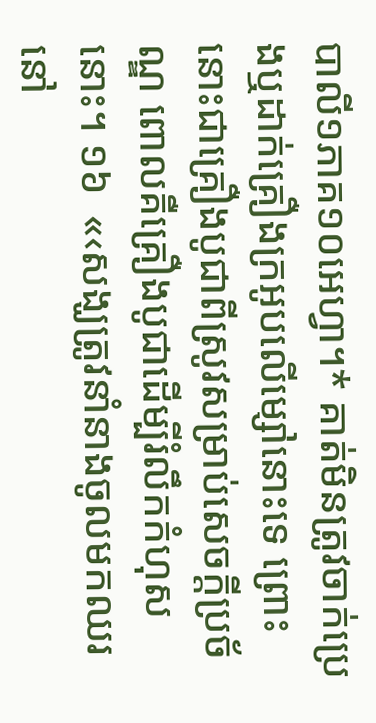បាលី១ភាគ១០អេហ្វា។* គាត់មិនត្រូវចាក់ប្រេងឬដាក់គ្រឿងក្រអូបលើម្សៅនោះទេ ព្រោះនោះជាគ្រឿងបូជាពីស្រូវសម្រាប់សេចក្ដីប្រច័ណ្ឌ ពោលគឺគ្រឿងបូជាដើម្បីរំលឹកកំហុសនោះ។ ១៦  «‹សង្ឃត្រូវនាំនាងចូលមកឈរនៅ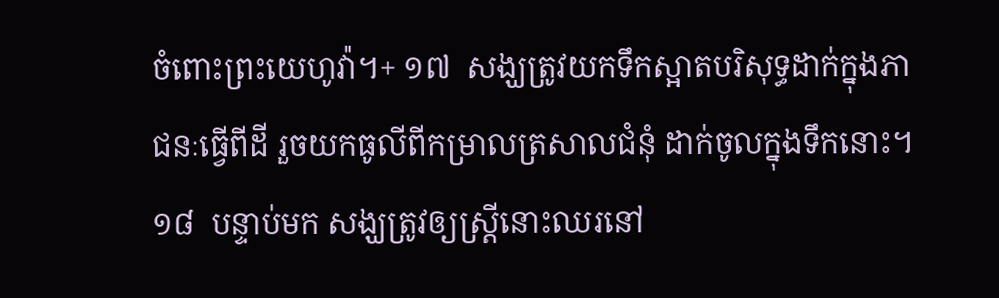ចំពោះព្រះយេហូវ៉ា។+ ១៧  សង្ឃត្រូវយកទឹកស្អាតបរិសុទ្ធដាក់ក្នុងភាជនៈធ្វើពីដី រួចយកធូលីពីកម្រាលត្រសាលជំនុំ ដាក់ចូលក្នុងទឹកនោះ។ ១៨  បន្ទាប់មក សង្ឃត្រូវឲ្យស្ត្រីនោះឈរនៅ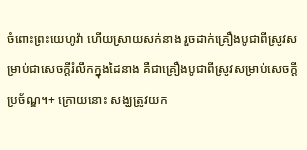ចំពោះព្រះយេហូវ៉ា ហើយស្រាយសក់នាង រួចដាក់គ្រឿងបូជាពីស្រូវសម្រាប់ជាសេចក្ដីរំលឹកក្នុងដៃនាង គឺជាគ្រឿងបូជាពីស្រូវសម្រាប់សេចក្ដីប្រច័ណ្ឌ។+ ក្រោយនោះ សង្ឃត្រូវយក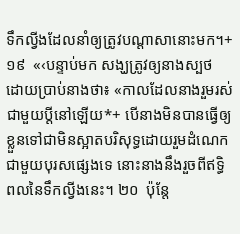ទឹកល្វីងដែលនាំឲ្យត្រូវបណ្ដាសានោះមក។+ ១៩  «‹បន្ទាប់មក សង្ឃត្រូវឲ្យនាងស្បថ ដោយប្រាប់នាងថា៖ «កាលដែលនាងរួមរស់ជាមួយប្ដីនៅឡើយ*+ បើនាងមិនបានធ្វើឲ្យខ្លួនទៅជាមិនស្អាតបរិសុទ្ធដោយរួមដំណេកជាមួយបុរសផ្សេងទេ នោះនាងនឹងរួចពីឥទ្ធិពលនៃទឹកល្វីងនេះ។ ២០  ប៉ុន្តែ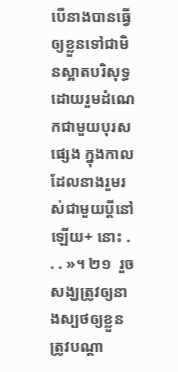បើនាងបានធ្វើឲ្យខ្លួនទៅជាមិនស្អាតបរិសុទ្ធដោយរួមដំណេកជាមួយបុរសផ្សេង ក្នុងកាលដែលនាងរួមរស់ជាមួយប្ដីនៅឡើយ+ នោះ . . . »។ ២១  រួចសង្ឃត្រូវឲ្យនាងស្បថឲ្យខ្លួនត្រូវបណ្ដា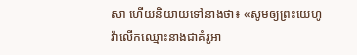សា ហើយនិយាយទៅនាងថា៖ «សូមឲ្យព្រះយេហូវ៉ាលើកឈ្មោះនាងជាគំរូអា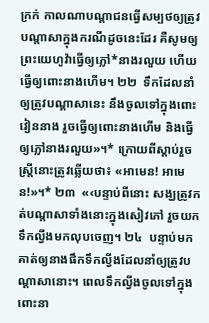ក្រក់ កាលណាបណ្ដាជនធ្វើសម្បថឲ្យត្រូវបណ្ដាសាក្នុងករណីដូចនេះដែរ គឺសូមឲ្យព្រះយេហូវ៉ាធ្វើឲ្យភ្លៅ*នាងរលួយ ហើយធ្វើឲ្យពោះនាងហើម។ ២២  ទឹកដែលនាំឲ្យត្រូវបណ្ដាសានេះ នឹងចូលទៅក្នុងពោះវៀននាង រួចធ្វើឲ្យពោះនាងហើម និងធ្វើឲ្យភ្លៅនាងរលួយ»។* ក្រោយពីស្ដាប់រួច ស្ត្រីនោះត្រូវឆ្លើយថា៖ «អាមេន! អាមេន!»។* ២៣  «‹បន្ទាប់ពីនោះ សង្ឃត្រូវកត់បណ្ដាសាទាំងនោះក្នុងសៀវភៅ រួចយកទឹកល្វីងមកលុបចេញ។ ២៤  បន្ទាប់មក គាត់ឲ្យនាងផឹកទឹកល្វីងដែលនាំឲ្យត្រូវបណ្ដាសានោះ។ ពេលទឹកល្វីងចូលទៅក្នុងពោះនា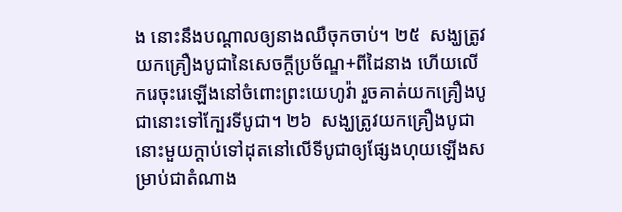ង នោះនឹងបណ្ដាលឲ្យនាងឈឺចុកចាប់។ ២៥  សង្ឃត្រូវយកគ្រឿងបូជានៃសេចក្ដីប្រច័ណ្ឌ+ពីដៃនាង ហើយលើករេចុះរេឡើងនៅចំពោះព្រះយេហូវ៉ា រួចគាត់យកគ្រឿងបូជានោះទៅក្បែរទីបូជា។ ២៦  សង្ឃត្រូវយកគ្រឿងបូជានោះមួយក្ដាប់ទៅដុតនៅលើទីបូជាឲ្យផ្សែងហុយឡើងសម្រាប់ជាតំណាង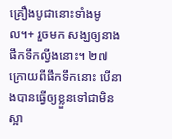គ្រឿងបូជានោះទាំងមូល។+ រួចមក សង្ឃឲ្យនាងផឹកទឹកល្វីងនោះ។ ២៧  ក្រោយពីផឹកទឹកនោះ បើនាងបានធ្វើឲ្យខ្លួនទៅជាមិនស្អា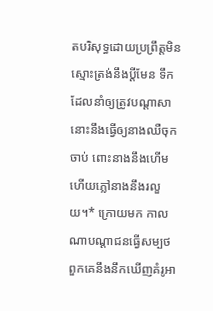តបរិសុទ្ធដោយប្រព្រឹត្តមិនស្មោះត្រង់នឹងប្ដីមែន ទឹកដែលនាំឲ្យត្រូវបណ្ដាសានោះនឹងធ្វើឲ្យនាងឈឺចុកចាប់ ពោះនាងនឹងហើម ហើយភ្លៅនាងនឹងរលួយ។* ក្រោយមក កាលណាបណ្ដាជនធ្វើសម្បថ ពួកគេនឹងនឹកឃើញគំរូអា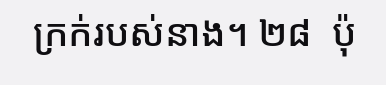ក្រក់របស់នាង។ ២៨  ប៉ុ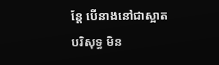ន្តែ បើនាងនៅជាស្អាតបរិសុទ្ធ មិន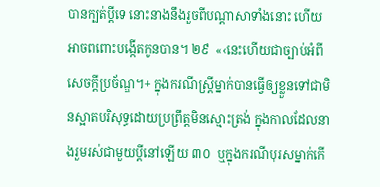បានក្បត់ប្ដីទេ នោះនាងនឹងរួចពីបណ្ដាសាទាំងនោះ ហើយអាចពពោះបង្កើតកូនបាន។ ២៩  «‹នេះហើយជាច្បាប់អំពីសេចក្ដីប្រច័ណ្ឌ។+ ក្នុងករណីស្ត្រីម្នាក់បានធ្វើឲ្យខ្លួនទៅជាមិនស្អាតបរិសុទ្ធដោយប្រព្រឹត្តមិនស្មោះត្រង់ ក្នុងកាលដែលនាងរួមរស់ជាមួយប្ដីនៅឡើយ ៣០  ឬក្នុងករណីបុរសម្នាក់កើ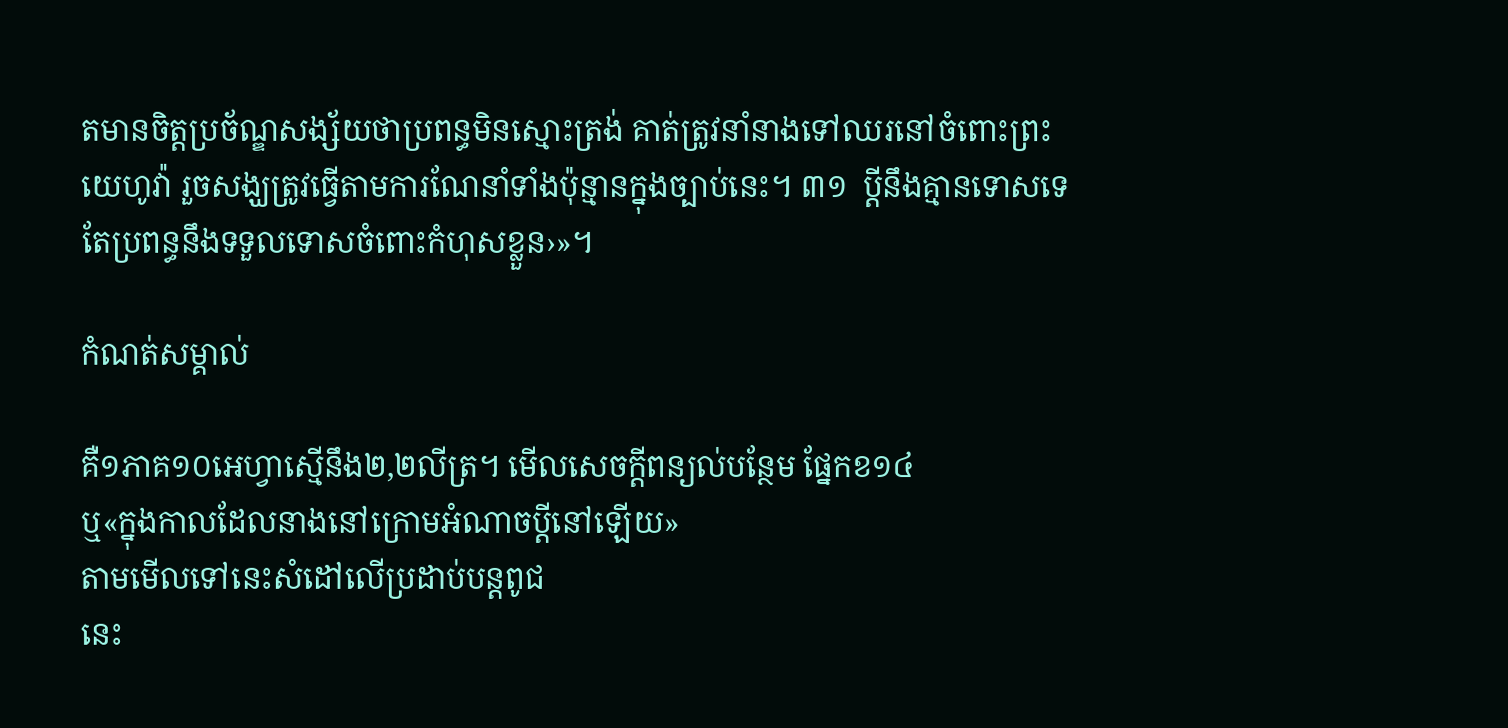តមានចិត្តប្រច័ណ្ឌសង្ស័យថាប្រពន្ធមិនស្មោះត្រង់ គាត់ត្រូវនាំនាងទៅឈរនៅចំពោះព្រះយេហូវ៉ា រួចសង្ឃត្រូវធ្វើតាមការណែនាំទាំងប៉ុន្មានក្នុងច្បាប់នេះ។ ៣១  ប្ដីនឹងគ្មានទោសទេ តែប្រពន្ធនឹងទទួលទោសចំពោះកំហុសខ្លួន›»។

កំណត់សម្គាល់

គឺ១ភាគ១០អេហ្វាស្មើនឹង២,២លីត្រ។ មើលសេចក្ដីពន្យល់បន្ថែម ផ្នែកខ១៤
ឬ«ក្នុងកាលដែលនាងនៅក្រោមអំណាចប្ដីនៅឡើយ»
តាមមើលទៅនេះសំដៅលើប្រដាប់បន្តពូជ
នេះ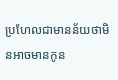ប្រហែលជាមានន័យថាមិនអាចមានកូន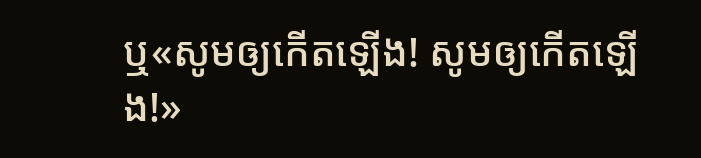ឬ«សូមឲ្យកើតឡើង! សូមឲ្យកើតឡើង!»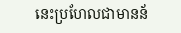នេះប្រហែលជាមានន័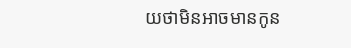យថាមិនអាចមានកូន